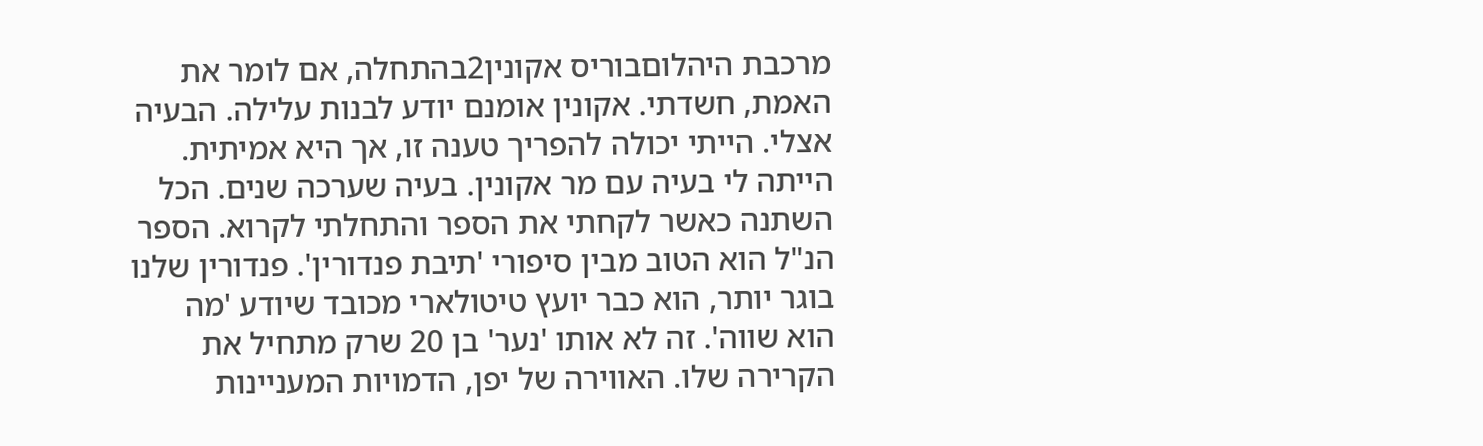מרכבת היהלוםבוריס אקונין2בהתחלה, אם לומר את האמת, חשדתי. אקונין אומנם יודע לבנות עלילה. הבעיה אצלי. הייתי יכולה להפריך טענה זו, אך היא אמיתית. הייתה לי בעיה עם מר אקונין. בעיה שערכה שנים. הכל השתנה כאשר לקחתי את הספר והתחלתי לקרוא. הספר הנ"ל הוא הטוב מבין סיפורי 'תיבת פנדורין'. פנדורין שלנו בוגר יותר, הוא כבר יועץ טיטולארי מכובד שיודע 'מה הוא שווה'. זה לא אותו 'נער' בן 20 שרק מתחיל את הקרירה שלו. האווירה של יפן, הדמויות המעניינות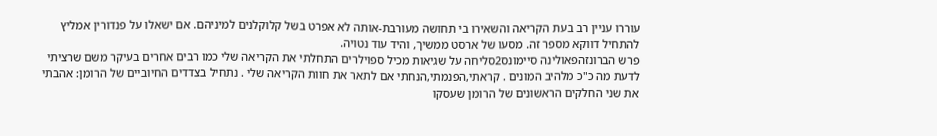עוררו עניין רב בעת הקריאה והשאירו בי תחושה מעורבת-אותה לא אפרט בשל קלוקלנים למיניהם. אם ישאלו על פנדורין אמליץ להתחיל דווקא מספר זה. מסעו של ארסט ממשיך, והיד עוד נטויה.
פרש הברונזהפאולינה סיימונס2סליחה על שגיאות מכיל ספוילרים התחלתי את הקריאה שלי כמו רבים אחרים בעיקר משם שרציתי לדעת מה כ"כ מלהיב המונים . קראתי,הפנמתי,הנחתי אם לתאר את חוות הקריאה שלי . נתחיל בצדדים החיוביים של הרומן: אהבתי את שני החלקים הראשונים של הרומן שעסקו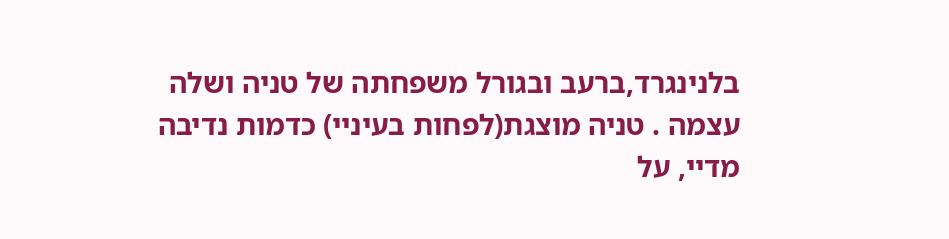בלנינגרד,ברעב ובגורל משפחתה של טניה ושלה עצמה . טניה מוצגת(לפחות בעיניי) כדמות נדיבה מדיי, על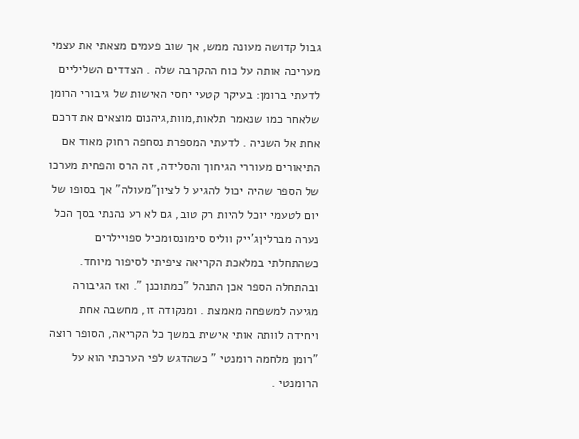גבול קדושה מעונה ממש, אך שוב פעמים מצאתי את עצמי מעריכה אותה על כוח ההקרבה שלה . הצדדים השליליים לדעתי ברומן: בעיקר קטעי יחסי האישות של גיבורי הרומן שלאחר כמו שנאמר תלאות,מוות,גיהנום מוצאים את דרכם אחת אל השניה . לדעתי המספרת נסחפה רחוק מאוד אם התיאורים מעוררי הגיחוך והסלידה, זה הרס והפחית מערכו של הספר שהיה יכול להגיע ל לציון"מעולה" אך בסופו של יום לטעמי יוכל להיות רק טוב, גם לא רע נהנתי בסך הכל
נערה מברליןג'ייק ווליס סימונס1מכיל ספויילרים כשהתחלתי במלאכת הקריאה ציפיתי לסיפור מיוחד. ובהתחלה הספר אכן התנהל "כמתוכנן ". ואז הגיבורה מגיעה למשפחה מאמצת . ומנקודה זו, מחשבה אחת ויחידה לוותה אותי אישית במשך כל הקריאה, הסופר רוצה "רומן מלחמה רומנטי " כשהדגש לפי הערכתי הוא על הרומנטי .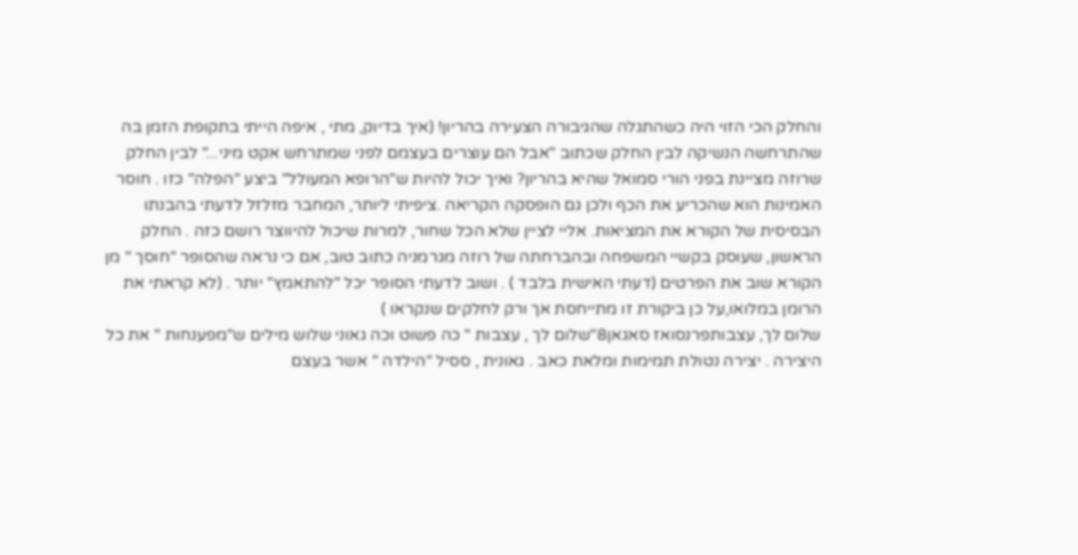והחלק הכי הזוי היה כשהתגלה שהגיבורה הצעירה בהריון! (איך בדיוק, מתי , איפה הייתי בתקופת הזמן בה שהתרחשה הנשיקה לבין החלק שכתוב "אבל הם עוצרים בעצמם לפני שמתרחש אקט מיני..." לבין החלק שרוזה מציינת בפני הורי סמואל שהיא בהריון? ואיך יכול להיות ש"הרופא המעולל" ביצע "הפלה" כזו . חוסר האמינות הוא שהכריע את הכף ולכן גם הופסקה הקריאה .ציפיתי ליותר, המחבר מזלזל לדעתי בהבנתו הבסיסית של הקורא את המציאות. אליי לציין שלא הכל שחור, למרות שיכול להיווצר רושם כזה . החלק הראשון, שעוסק בקשיי המשפחה ובהברחתה של רוזה מגרמניה כתוב טוב, אם כי נראה שהסופר "חוסך " מן הקורא שוב את הפרטים (דעתי האישית בלבד ) . ושוב לדעתי הסופר יכל "להתאמץ" יותר . (לא קראתי את הרומן במלואו,על כן ביקורת זו מתייחסת אך ורק לחלקים שנקראו )
שלום לך, עצבותפרנסואז סאגאן8"שלום לך , עצבות " כה פשוט וכה גאוני שלוש מילים ש"מפענחות " את כל היצירה . יצירה נטולת תמימות ומלאת כאב . גאונית , ססיל "הילדה " אשר בעצם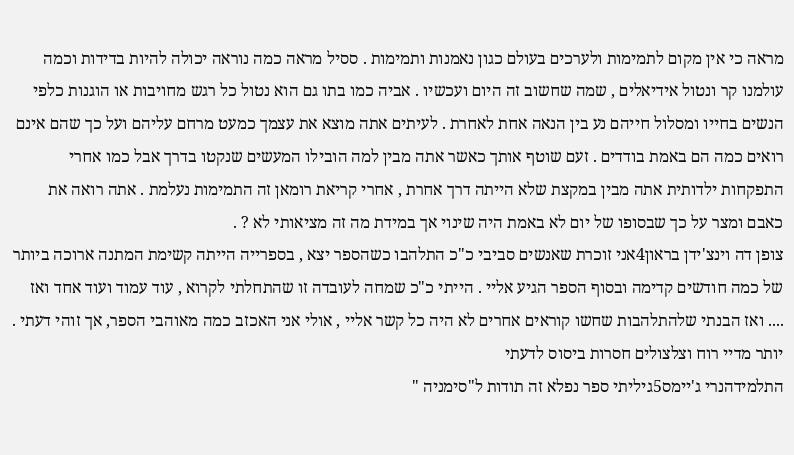מראה כי אין מקום לתמימות ולערכים בעולם כגון נאמנות ותמימות . ססיל מראה כמה נוראה יכולה להיות בדידות וכמה עולמנו קר ונטול אידיאלים , שמה שחשוב זה היום ועכשיו . אביה כמו בתו גם הוא נטול כל רגש מחויבות או הוגנות כלפי הנשים בחייו ומסלול חייהם נע בין הנאה אחת לאחרת . לעיתים אתה מוצא את עצמך כמעט מרחם עליהם ועל כך שהם אינם רואים כמה הם באמת בודדים . זעם שוטף אותך כאשר אתה מבין למה הובילו המעשים שנקטו בדרך אבל כמו אחרי התפקחות ילדותית אתה מבין במקצת שלא הייתה דרך אחרת , אחרי קריאת רומאן זה התמימות נעלמת . אתה רואה את כאבם ומצר על כך שבסופו של יום לא באמת היה שינוי אך במידת מה זה מציאותי לא ? .
צופן דה וינצ'ידן בראון4אני זוכרת שאנשים סביבי כ"כ התלהבו כשהספר יצא , בספרייה הייתה קשימת המתנה ארוכה ביותר של כמה חודשים קדימה ובסוף הספר הגיע אליי . הייתי כ"כ שמחה לעובדה זו שהתחלתי לקרוא , עוד עמוד ועוד אחד ואז .... ואז הבנתי שלהתלהבות שחשו קוראים אחרים לא היה כל קשר אליי , אולי אני האכזב כמה מאוהבי הספר, אך זוהי דעתי . יותר מדיי רוח וצלצולים חסרות ביסוס לדעתי
התלמידהנרי ג'יימס5גיליתי ספר נפלא זה תודות ל"סימניה "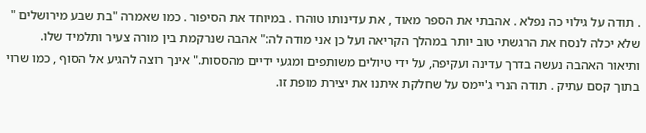. תודה על גילוי כה נפלא . אהבתי את הספר מאוד , את עדינותו טוהרו . במיוחד את הסיפור . כמו שאמרה "בת שבע מירושלים " שלא יכלה לנסח את הרגשתי טוב יותר במהלך הקריאה ועל כן אני מודה לה:" אהבה שנרקמת בין מורה צעיר ותלמיד שלו. ותיאור האהבה נעשה בדרך עדינה ועקיפה, על ידי טיולים משותפים ומגעי ידיים מהססות." אינך רוצה להגיע אל הסוף , כמו שרוי בתוך קסם עתיק . תודה הנרי ג'יימס על שחלקת איתנו את יצירת מופת זו.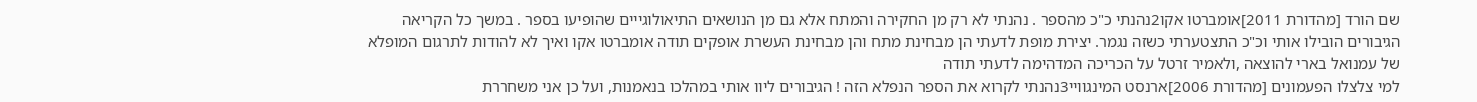שם הורד [מהדורת 2011]אומברטו אקו2נהנתי כ"כ מהספר . נהנתי לא רק מן החקירה והמתח אלא גם מן הנושאים התיאולוגייים שהופיעו בספר . במשך כל הקריאה הגיבורים הובילו אותי וכ"כ התצטערתי כשזה נגמר. יצירת מופת לדעתי הן מבחינת מתח והן מבחינת העשרת אופקים תודה אומברטו אקו ואיך לא להודות לתרגום המופלא של עמנואל בארי להוצאה ,ולאמיר זרטל על הכריכה המדהימה לדעתי תודה
למי צלצלו הפעמונים [מהדורת 2006]ארנסט המינגוויי3נהנתי לקרוא את הספר הנפלא הזה ! הגיבורים ליוו אותי במהלכו בנאמנות, ועל כן אני משחררת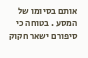אותם בסיומו של המסע . בטוחה כי סיפורם ישאר חקוק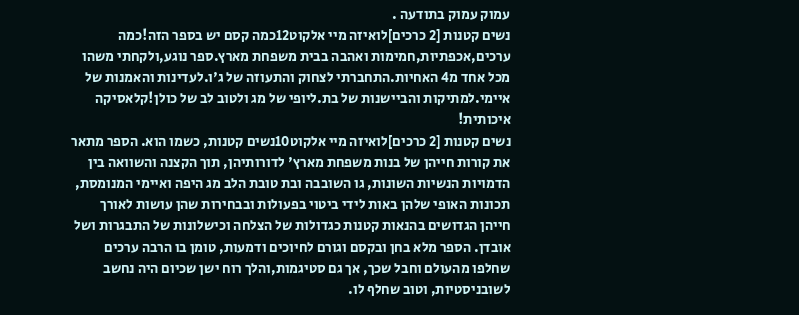עמוק עמוק בתודעה .
נשים קטנות [2 כרכים]לואיזה מיי אלקוט12כמה קסם יש בספר הזה!כמה ערכים,אכפתיות,חמימות ואהבה בבית משפחת מארץ.ספר נוגע,ולקחתי משהו מכל אחד מ4 האחיות.התחברתי לצחוק והתעוזה של ג'ו.לעדינות והאמנות של איימי.למתיקות והביישנות של בת.ליופי של מג ולטוב לב של כולן!קלאסיקה איכותית!
נשים קטנות [2 כרכים]לואיזה מיי אלקוט10נשים קטנות, כשמו הוא. הספר מתאר את קורות חייהן של בנות משפחת מארץ' לדורותיהן, תוך הקצנה והשוואה בין הדמויות הנשיות השונות, גו השובבה ובת טובת הלב מג היפה ואיימי המנומסת, תכונות האופי שלהן באות לידי ביטוי בפעולות ובבחירות שהן עושות לאורך חייהן הגדושים בהנאות קטנות כגדולות של הצלחה וכישלונות של התבגרות ושל אובדן. הספר מלא בחן ובקסם וגורם לחיוכים ודמעות, טומן בו הרבה ערכים שחלפו מהעולם וחבל שכך, אך גם סטיגמות,והלך רוח ישן שכיום היה נחשב לשובניסטיות, וטוב שחלף לו.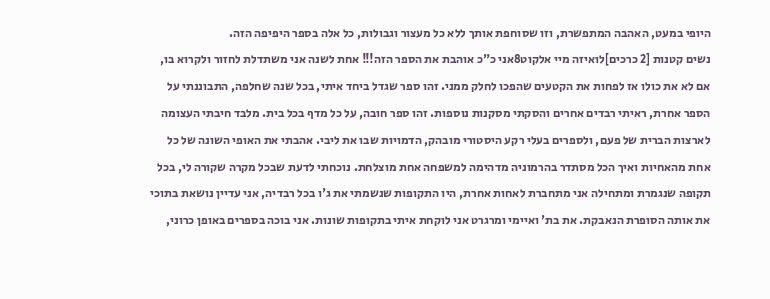היופי במעט, האהבה המתפשרת, וזו שסוחפת אותך ללא כל מעצור וגבולות, כל אלה בספר היפיפה הזה.
נשים קטנות [2 כרכים]לואיזה מיי אלקוט8אני כ"כ אוהבת את הספר הזה!!! אחת לשנה אני משתדלת לחזור ולקרוא בו, אם לא את כולו אז לפחות את הקטעים שהפכו לחלק ממני. זהו ספר שגדל ביחד איתי, בכל שנה שחלפה, התבוננתי על הספר אחרת, ראיתי רבדים אחרים והסקתי מסקנות נוספות. זהו ספר חובה, על כל מדף בכל בית. מלבד חיבתי העצומה לארצות הברית של פעם, ולספרים בעלי רקע היסטורי מובהק, הדמויות שבו את ליבי. אהבתי את האופי השונה של כל אחת מהאחיות ואיך הכל מסתדר בהרמוניה מדהימה למשפחה אחת מוצלחת. נוכחתי לדעת שבכל מקרה שקורה לי, בכל תקופה שנגמרת ומתחילה אני מתחברת לאחות אחרת, היו התקופות שנשמתי את ג'ו בכל רבדיה, אני עדיין נושאת בתוכי את אותה הסופרת הנאבקת. את בת' ואיימי ומרגרט אני לוקחת איתי בתקופות שונות. אני בוכה בספרים באופן כרוני,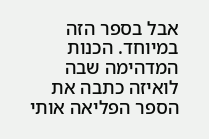אבל בספר הזה במיוחד. הכנות המדהימה שבה לואיזה כתבה את הספר הפליאה אותי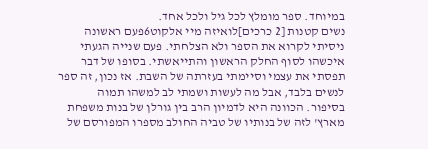במיוחד. ספר מומלץ לכל גיל ולכל אחד.
נשים קטנות [2 כרכים]לואיזה מיי אלקוט6פעם ראשונה ניסיתי לקרוא את הספר ולא הצלחתי. פעם שנייה הגעתי איכשהו לסוף החלק הראשון והתייאשתי. בסופו של דבר תפסתי את עצמי וסיימתי בעזרתה של השבת. אז נכון, זה ספר לנשים בלבד, אבל מה לעשות ושמתי לב למשהו תמוה בסיפור. הכוונה היא לדמיון הרב בין גורלן של בנות משפחת מארץ' לזה של בנותיו של טביה החולב מספרו המפורסם של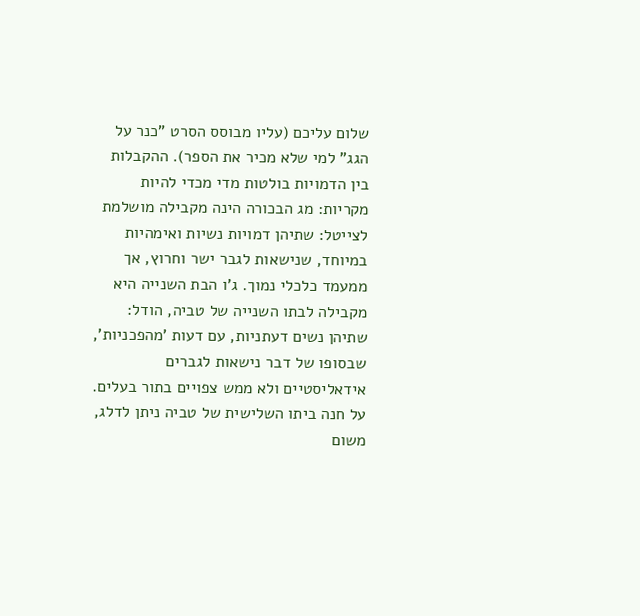שלום עליכם (עליו מבוסס הסרט "כנר על הגג" למי שלא מכיר את הספר). ההקבלות בין הדמויות בולטות מדי מכדי להיות מקריות: מג הבכורה הינה מקבילה מושלמת לצייטל: שתיהן דמויות נשיות ואימהיות במיוחד, שנישאות לגבר ישר וחרוץ, אך ממעמד כלכלי נמוך. ג'ו הבת השנייה היא מקבילה לבתו השנייה של טביה, הודל: שתיהן נשים דעתניות, עם דעות 'מהפכניות', שבסופו של דבר נישאות לגברים אידאליסטיים ולא ממש צפויים בתור בעלים. על חנה ביתו השלישית של טביה ניתן לדלג, משום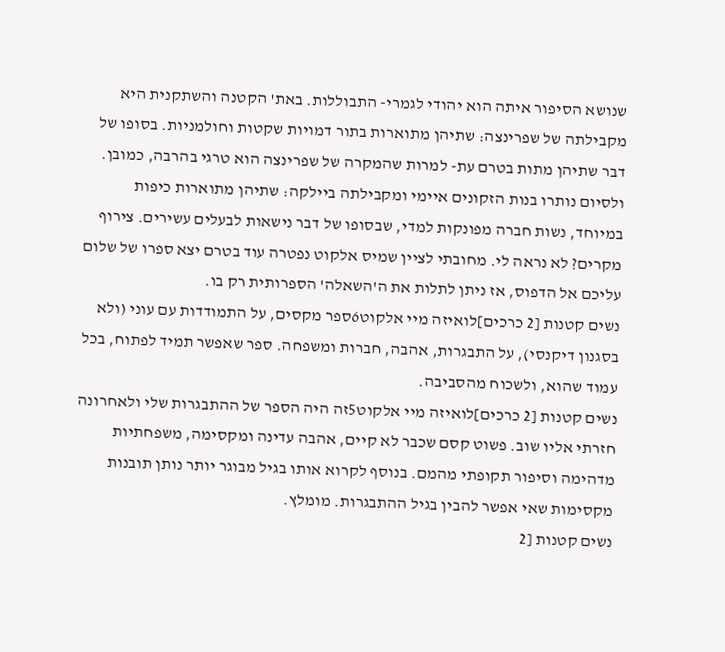שנושא הסיפור איתה הוא יהודי לגמרי- התבוללות. באת' הקטנה והשתקנית היא מקבילתה של שפרינצה: שתיהן מתוארות בתור דמויות שקטות וחולמניות. בסופו של דבר שתיהן מתות בטרם עת- למרות שהמקרה של שפרינצה הוא טרגי בהרבה, כמובן. ולסיום נותרו בנות הזקונים איימי ומקבילתה ביילקה: שתיהן מתוארות כיפות במיוחד, נשות חברה מפונקות למדי, שבסופו של דבר נישאות לבעלים עשירים. צירוף מקרים? לא נראה לי. מחובתי לציין שמיס אלקוט נפטרה עוד בטרם יצא ספרו של שלום עליכם אל הדפוס, אז ניתן לתלות את ה'השאלה' הספרותית רק בו.
נשים קטנות [2 כרכים]לואיזה מיי אלקוט6ספר מקסים, על התמודדות עם עוני (ולא בסגנון דיקנסי), על התבגרות, אהבה, חברות ומשפחה. ספר שאפשר תמיד לפתוח, בכל עמוד שהוא, ולשכוח מהסביבה.
נשים קטנות [2 כרכים]לואיזה מיי אלקוט5זה היה הספר של ההתבגרות שלי ולאחרונה חזרתי אליו שוב. פשוט קסם שכבר לא קיים, אהבה עדינה ומקסימה, משפחתיות מדהימה וסיפור תקופתי מהמם. בנוסף לקרוא אותו בגיל מבוגר יותר נותן תובנות מקסימות שאי אפשר להבין בגיל ההתבגרות. מומלץ.
נשים קטנות [2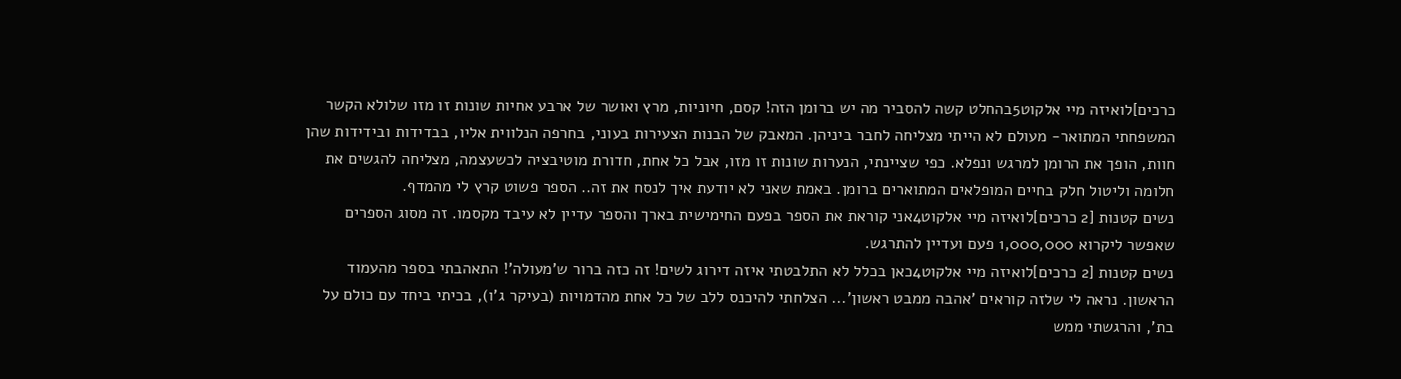כרכים]לואיזה מיי אלקוט5בהחלט קשה להסביר מה יש ברומן הזה! קסם, חיוניות, מרץ ואושר של ארבע אחיות שונות זו מזו שלולא הקשר המשפחתי המתואר- מעולם לא הייתי מצליחה לחבר ביניהן. המאבק של הבנות הצעירות בעוני, בחרפה הנלווית אליו, בבדידות ובידידות שהן חוות, הופך את הרומן למרגש ונפלא. כפי שציינתי, הנערות שונות זו מזו, אבל כל אחת, חדורת מוטיבציה לכשעצמה, מצליחה להגשים את חלומה וליטול חלק בחיים המופלאים המתוארים ברומן. באמת שאני לא יודעת איך לנסח את זה.. הספר פשוט קרץ לי מהמדף.
נשים קטנות [2 כרכים]לואיזה מיי אלקוט4אני קוראת את הספר בפעם החימישית בארך והספר עדיין לא עיבד מקסמו. זה מסוג הספרים שאפשר ליקרוא 1,000,000 פעם ועדיין להתרגש.
נשים קטנות [2 כרכים]לואיזה מיי אלקוט4כאן בכלל לא התלבטתי איזה דירוג לשים! זה כזה ברור ש'מעולה'! התאהבתי בספר מהעמוד הראשון. נראה לי שלזה קוראים 'אהבה ממבט ראשון'... הצלחתי להיכנס ללב של כל אחת מהדמויות (בעיקר ג'ו), בכיתי ביחד עם כולם על בת', והרגשתי ממש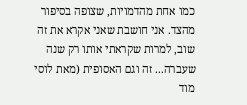כמו אחת מהדמויות, שצופה בסיפור מהצד. אני חושבת שאני אקרא את זה שוב, למרות שקראתי אותו רק שנה שעברה... זה וגם האסופית (מאת לוסי מוד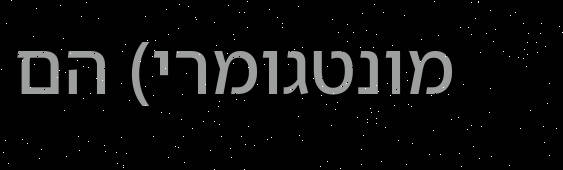מונטגומרי) הם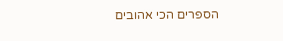הספרים הכי אהובים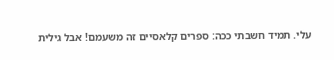עלי. תמיד חשבתי ככה: ספרים קלאסיים זה משעמם! אבל גילית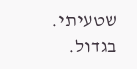שטעיתי. בגדול.